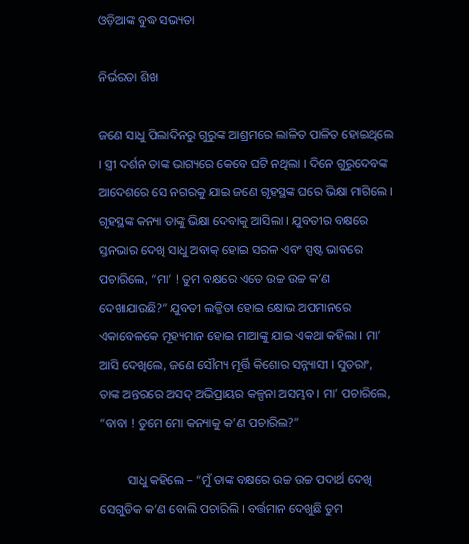ଓଡ଼ିଆଙ୍କ ବୁଦ୍ଧ ସଭ୍ୟତା

ନିର୍ଭରତା ଶିଖ

ଜଣେ ସାଧୁ ପିଲାଦିନରୁ ଗୁରୁଙ୍କ ଆଶ୍ରମରେ ଲାଳିତ ପାଳିତ ହୋଇଥିଲେ । ସ୍ତ୍ରୀ ଦର୍ଶନ ତାଙ୍କ ଭାଗ୍ୟରେ କେବେ ଘଟି ନଥିଲା । ଦିନେ ଗୁରୁଦେବଙ୍କ ଆଦେଶରେ ସେ ନଗରକୁ ଯାଇ ଜଣେ ଗୃହସ୍ଥଙ୍କ ଘରେ ଭିକ୍ଷା ମାଗିଲେ । ଗୃହସ୍ଥଙ୍କ କନ୍ୟା ତାଙ୍କୁ ଭିକ୍ଷା ଦେବାକୁ ଆସିଲା । ଯୁବତୀର ବକ୍ଷରେ ସ୍ତନଭାର ଦେଖି ସାଧୁ ଅବାକ୍ ହୋଇ ସରଳ ଏବଂ ସ୍ପଷ୍ଟ ଭାବରେ ପଚାରିଲେ, “ମା’ ! ତୁମ ବକ୍ଷରେ ଏତେ ଉଚ୍ଚ ଉଚ୍ଚ କ’ଣ ଦେଖାଯାଉଛି?” ଯୁବତୀ ଲଜ୍ଜିତା ହୋଇ କ୍ଷୋଭ ଅପମାନରେ ଏକାବେଳକେ ମୂହ୍ୟମାନ ହୋଇ ମାଆଙ୍କୁ ଯାଇ ଏକଥା କହିଲା । ମା’ ଆସି ଦେଖିଲେ, ଜଣେ ସୌମ୍ୟ ମୂର୍ତ୍ତି କିଶୋର ସନ୍ନ୍ୟାସୀ । ସୁତରାଂ, ତାଙ୍କ ଅନ୍ତରରେ ଅସଦ୍ ଅଭିପ୍ରାୟର କଳ୍ପନା ଅସମ୍ଭବ । ମା’ ପଚାରିଲେ, “ବାବା ! ତୁମେ ମୋ କନ୍ୟାକୁ କ’ଣ ପଚାରିଲ?”

         ସାଧୁ କହିଲେ – “ମୁଁ ତାଙ୍କ ବକ୍ଷରେ ଉଚ୍ଚ ଉଚ୍ଚ ପଦାର୍ଥ ଦେଖି ସେଗୁଡିକ କ’ଣ ବୋଲି ପଚାରିଲି । ବର୍ତ୍ତମାନ ଦେଖୁଛି ତୁମ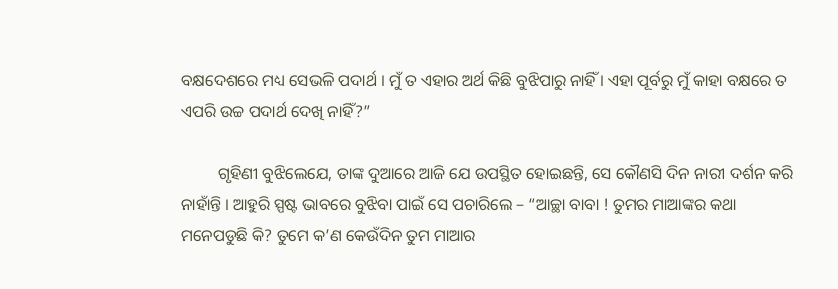ବକ୍ଷଦେଶରେ ମଧ୍ୟ ସେଭଳି ପଦାର୍ଥ । ମୁଁ ତ ଏହାର ଅର୍ଥ କିଛି ବୁଝିପାରୁ ନାହିଁ । ଏହା ପୂର୍ବରୁ ମୁଁ କାହା ବକ୍ଷରେ ତ ଏପରି ଉଚ୍ଚ ପଦାର୍ଥ ଦେଖି ନାହିଁ?”

         ଗୃହିଣୀ ବୁଝିଲେଯେ, ତାଙ୍କ ଦୁଆରେ ଆଜି ଯେ ଉପସ୍ଥିତ ହୋଇଛନ୍ତି, ସେ କୌଣସି ଦିନ ନାରୀ ଦର୍ଶନ କରି ନାହାଁନ୍ତି । ଆହୁରି ସ୍ପଷ୍ଟ ଭାବରେ ବୁଝିବା ପାଇଁ ସେ ପଚାରିଲେ – “ଆଚ୍ଛା ବାବା ! ତୁମର ମାଆଙ୍କର କଥା ମନେପଡୁଛି କି? ତୁମେ କ’ଣ କେଉଁଦିନ ତୁମ ମାଆର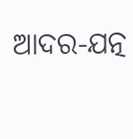ଆଦର-ଯତ୍ନ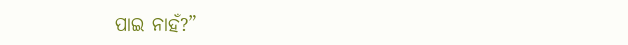ପାଇ ନାହଁ?”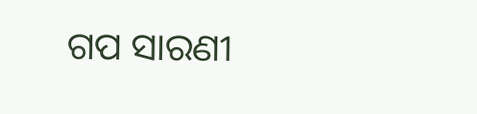ଗପ ସାରଣୀ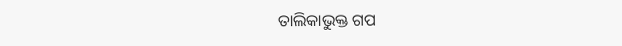ତାଲିକାଭୁକ୍ତ ଗପ